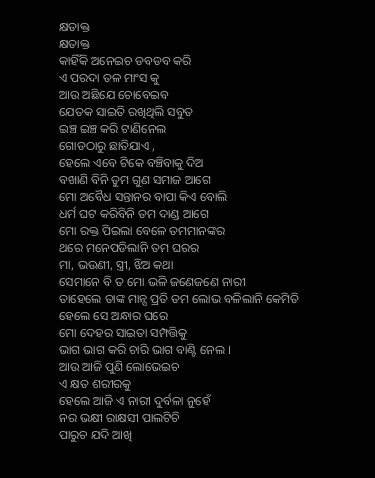କ୍ଷତାକ୍ତ
କ୍ଷତାକ୍ତ
କାହିଁକି ଅନେଇଚ ଡବଡବ କରି
ଏ ପରଦା ତଳ ମାଂସ କୁ
ଆଉ ଅଛିଯେ ଚୋବେଇବ
ଯେତକ ସାଇତି ରଖିଥିଲି ସବୁତ
ଇଞ୍ଚ ଇଞ୍ଚ କରି ଟାଣିନେଲ
ଗୋଡଠାରୁ ଛାତିଯାଏ ,
ହେଲେ ଏବେ ଟିକେ ବଞ୍ଚିବାକୁ ଦିଅ
ବଖାଣି ବିନି ତୁମ ଗୁଣ ସମାଜ ଆଗେ
ମୋ ଅବୈଧ ସନ୍ତାନର ବାପା କିଏ ବୋଲି
ଧର୍ମ ଘଟ କରିବିନି ତମ ଦାଣ୍ଡ ଆଗେ
ମୋ ରକ୍ତ ପିଇଲା ବେଳେ ତମମାନଙ୍କର
ଥରେ ମନେପଡିଲାନି ତମ ଘରର
ମା, ଭଉଣୀ, ସ୍ତ୍ରୀ, ଝିଅ କଥା
ସେମାନେ ବି ତ ମୋ ଭଳି ଜଣେଜଣେ ନାରୀ
ତାହେଲେ ତାଙ୍କ ମାନ୍ସ ପ୍ରତି ତମ ଲୋଭ ବଳିଲାନି କେମିତି
ହେଲେ ସେ ଅନ୍ଧାର ଘରେ
ମୋ ଦେହର ସାଇତା ସମ୍ପତ୍ତିକୁ
ଭାଗ ଭାଗ କରି ଚାରି ଭାଗ ବାଣ୍ଟି ନେଲ ।
ଆଉ ଆଜି ପୁଣି ଲୋଭେଇଚ
ଏ କ୍ଷତ ଶରୀରକୁ
ହେଲେ ଆଜି ଏ ନାରୀ ଦୁର୍ବଳା ନୁହେଁ
ନର ଭକ୍ଷୀ ରାକ୍ଷସୀ ପାଲଟିଚି
ପାରୁଚ ଯଦି ଆଖି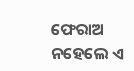ଫେରାଅ
ନହେଲେ ଏ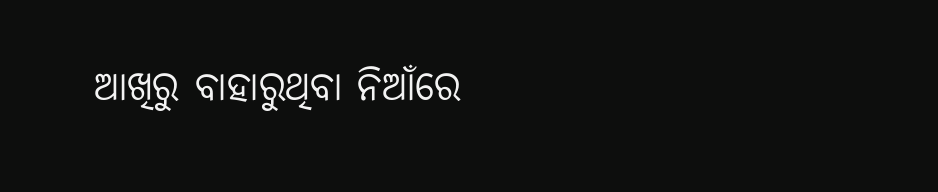ଆଖିରୁ ବାହାରୁଥିବା ନିଆଁରେ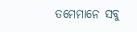ତମେମାନେ ସବୁ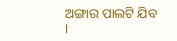ଅଙ୍ଗାର ପାଲଟି ଯିବ ।